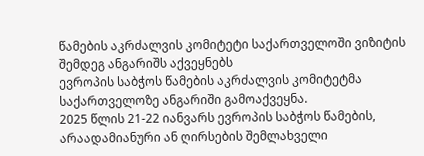წამების აკრძალვის კომიტეტი საქართველოში ვიზიტის შემდეგ ანგარიშს აქვეყნებს
ევროპის საბჭოს წამების აკრძალვის კომიტეტმა საქართველოზე ანგარიში გამოაქვეყნა.
2025 წლის 21-22 იანვარს ევროპის საბჭოს წამების, არაადამიანური ან ღირსების შემლახველი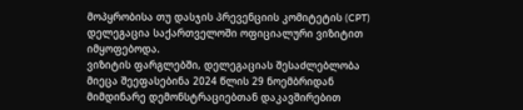მოპყრობისა თუ დასჯის პრევენციის კომიტეტის (CPT) დელეგაცია საქართველოში ოფიციალური ვიზიტით იმყოფებოდა.
ვიზიტის ფარგლებში, დელეგაციას შესაძლებლობა მიეცა შეეფასებინა 2024 წლის 29 ნოემბრიდან მიმდინარე დემონსტრაციებთან დაკავშირებით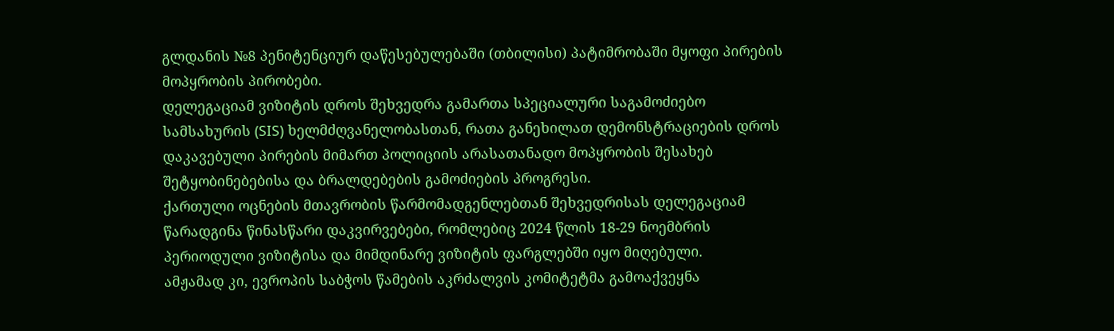გლდანის №8 პენიტენციურ დაწესებულებაში (თბილისი) პატიმრობაში მყოფი პირების მოპყრობის პირობები.
დელეგაციამ ვიზიტის დროს შეხვედრა გამართა სპეციალური საგამოძიებო სამსახურის (SIS) ხელმძღვანელობასთან, რათა განეხილათ დემონსტრაციების დროს დაკავებული პირების მიმართ პოლიციის არასათანადო მოპყრობის შესახებ შეტყობინებებისა და ბრალდებების გამოძიების პროგრესი.
ქართული ოცნების მთავრობის წარმომადგენლებთან შეხვედრისას დელეგაციამ წარადგინა წინასწარი დაკვირვებები, რომლებიც 2024 წლის 18-29 ნოემბრის პერიოდული ვიზიტისა და მიმდინარე ვიზიტის ფარგლებში იყო მიღებული.
ამჟამად კი, ევროპის საბჭოს წამების აკრძალვის კომიტეტმა გამოაქვეყნა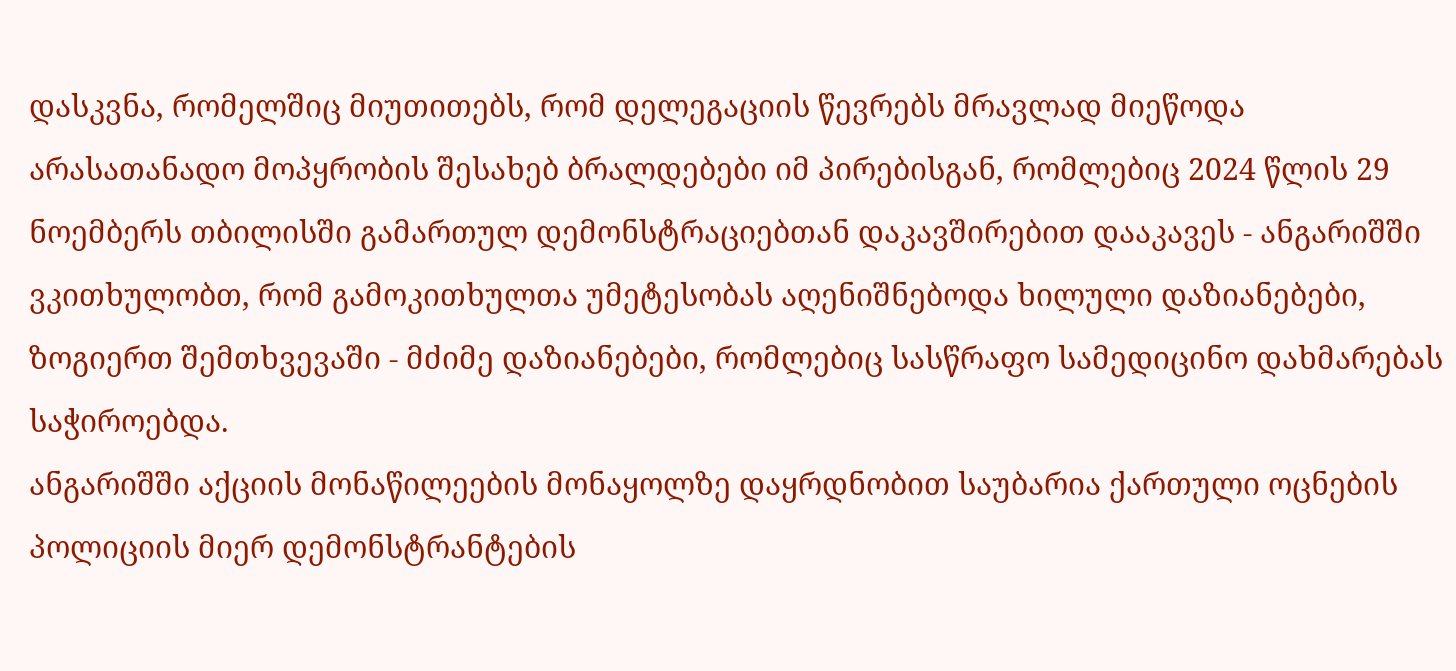დასკვნა, რომელშიც მიუთითებს, რომ დელეგაციის წევრებს მრავლად მიეწოდა არასათანადო მოპყრობის შესახებ ბრალდებები იმ პირებისგან, რომლებიც 2024 წლის 29 ნოემბერს თბილისში გამართულ დემონსტრაციებთან დაკავშირებით დააკავეს - ანგარიშში ვკითხულობთ, რომ გამოკითხულთა უმეტესობას აღენიშნებოდა ხილული დაზიანებები, ზოგიერთ შემთხვევაში - მძიმე დაზიანებები, რომლებიც სასწრაფო სამედიცინო დახმარებას საჭიროებდა.
ანგარიშში აქციის მონაწილეების მონაყოლზე დაყრდნობით საუბარია ქართული ოცნების პოლიციის მიერ დემონსტრანტების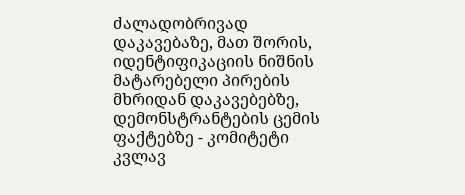ძალადობრივად დაკავებაზე, მათ შორის, იდენტიფიკაციის ნიშნის მატარებელი პირების მხრიდან დაკავებებზე, დემონსტრანტების ცემის ფაქტებზე - კომიტეტი კვლავ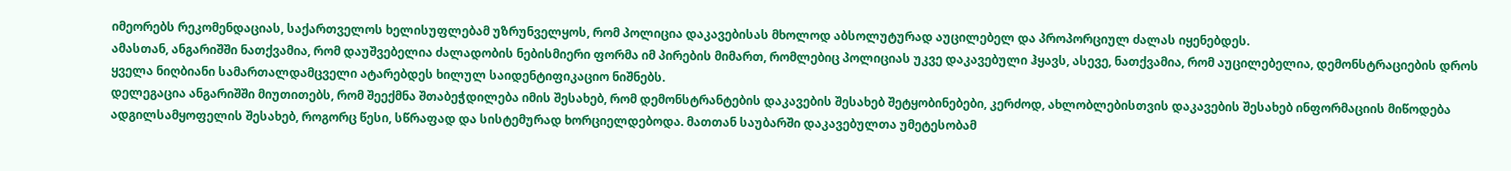იმეორებს რეკომენდაციას, საქართველოს ხელისუფლებამ უზრუნველყოს, რომ პოლიცია დაკავებისას მხოლოდ აბსოლუტურად აუცილებელ და პროპორციულ ძალას იყენებდეს.
ამასთან, ანგარიშში ნათქვამია, რომ დაუშვებელია ძალადობის ნებისმიერი ფორმა იმ პირების მიმართ, რომლებიც პოლიციას უკვე დაკავებული ჰყავს, ასევე, ნათქვამია, რომ აუცილებელია, დემონსტრაციების დროს ყველა ნიღბიანი სამართალდამცველი ატარებდეს ხილულ საიდენტიფიკაციო ნიშნებს.
დელეგაცია ანგარიშში მიუთითებს, რომ შეექმნა შთაბეჭდილება იმის შესახებ, რომ დემონსტრანტების დაკავების შესახებ შეტყობინებები, კერძოდ, ახლობლებისთვის დაკავების შესახებ ინფორმაციის მიწოდება ადგილსამყოფელის შესახებ, როგორც წესი, სწრაფად და სისტემურად ხორციელდებოდა. მათთან საუბარში დაკავებულთა უმეტესობამ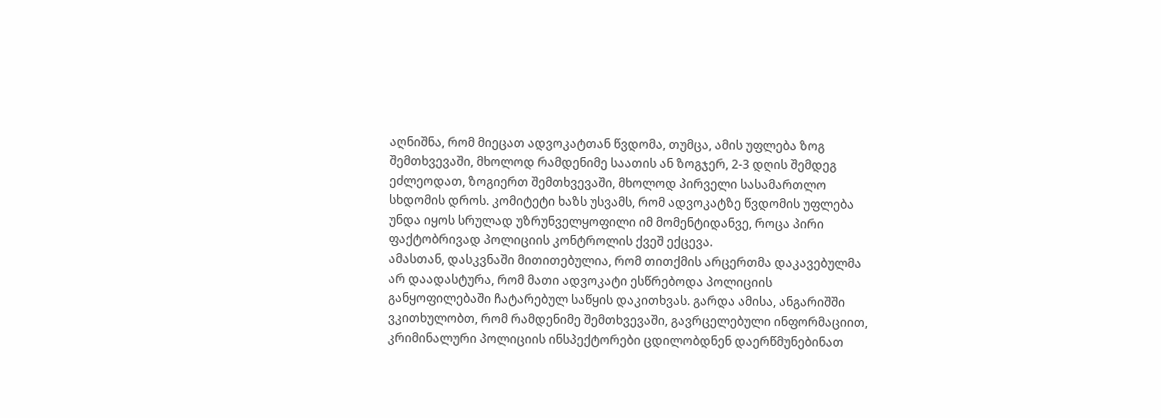აღნიშნა, რომ მიეცათ ადვოკატთან წვდომა, თუმცა, ამის უფლება ზოგ შემთხვევაში, მხოლოდ რამდენიმე საათის ან ზოგჯერ, 2-3 დღის შემდეგ ეძლეოდათ, ზოგიერთ შემთხვევაში, მხოლოდ პირველი სასამართლო სხდომის დროს. კომიტეტი ხაზს უსვამს, რომ ადვოკატზე წვდომის უფლება უნდა იყოს სრულად უზრუნველყოფილი იმ მომენტიდანვე, როცა პირი ფაქტობრივად პოლიციის კონტროლის ქვეშ ექცევა.
ამასთან, დასკვნაში მითითებულია, რომ თითქმის არცერთმა დაკავებულმა არ დაადასტურა, რომ მათი ადვოკატი ესწრებოდა პოლიციის განყოფილებაში ჩატარებულ საწყის დაკითხვას. გარდა ამისა, ანგარიშში ვკითხულობთ, რომ რამდენიმე შემთხვევაში, გავრცელებული ინფორმაციით, კრიმინალური პოლიციის ინსპექტორები ცდილობდნენ დაერწმუნებინათ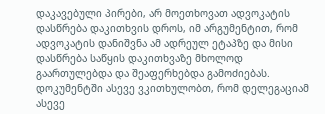დაკავებული პირები, არ მოეთხოვათ ადვოკატის დასწრება დაკითხვის დროს, იმ არგუმენტით, რომ ადვოკატის დანიშვნა ამ ადრეულ ეტაპზე და მისი დასწრება საწყის დაკითხვაზე მხოლოდ გაართულებდა და შეაფერხებდა გამოძიებას.
დოკუმენტში ასევე ვკითხულობთ, რომ დელეგაციამ ასევე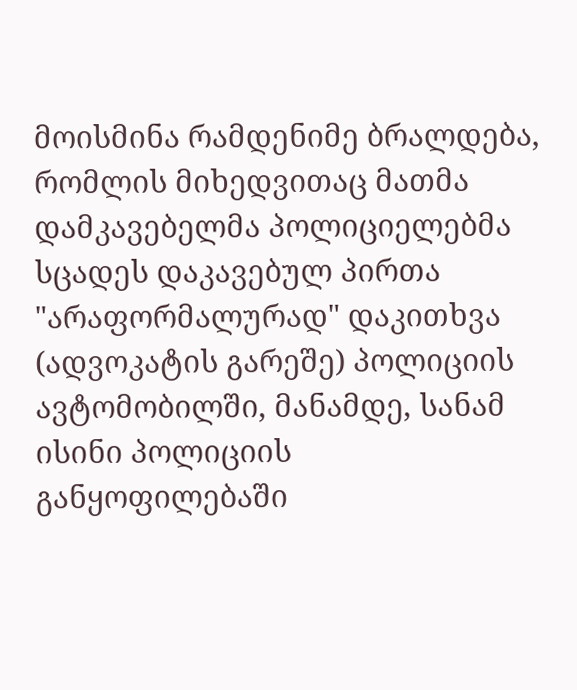მოისმინა რამდენიმე ბრალდება, რომლის მიხედვითაც მათმა დამკავებელმა პოლიციელებმა სცადეს დაკავებულ პირთა "არაფორმალურად" დაკითხვა (ადვოკატის გარეშე) პოლიციის ავტომობილში, მანამდე, სანამ ისინი პოლიციის განყოფილებაში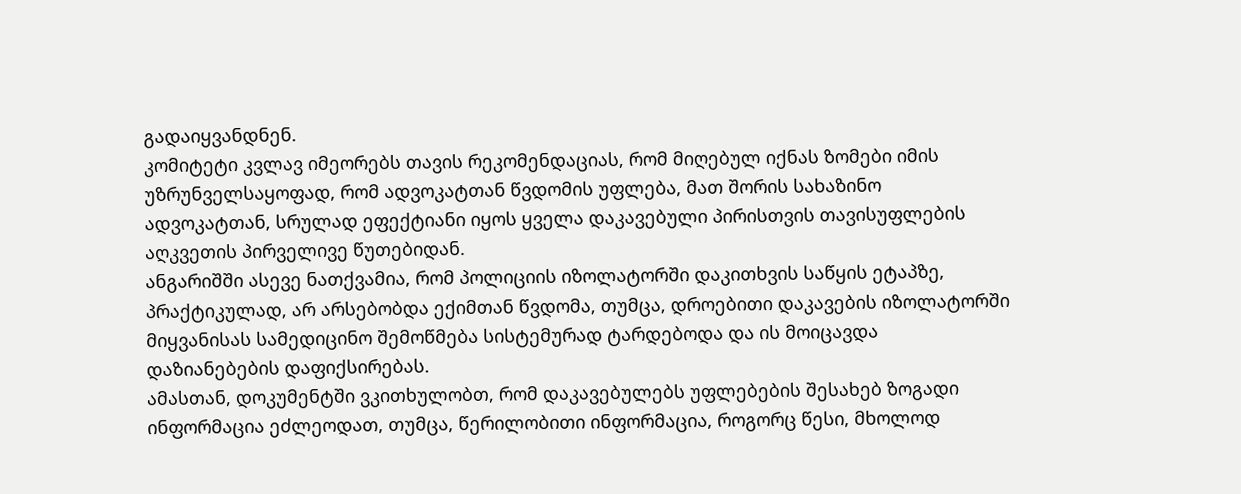გადაიყვანდნენ.
კომიტეტი კვლავ იმეორებს თავის რეკომენდაციას, რომ მიღებულ იქნას ზომები იმის უზრუნველსაყოფად, რომ ადვოკატთან წვდომის უფლება, მათ შორის სახაზინო ადვოკატთან, სრულად ეფექტიანი იყოს ყველა დაკავებული პირისთვის თავისუფლების აღკვეთის პირველივე წუთებიდან.
ანგარიშში ასევე ნათქვამია, რომ პოლიციის იზოლატორში დაკითხვის საწყის ეტაპზე, პრაქტიკულად, არ არსებობდა ექიმთან წვდომა, თუმცა, დროებითი დაკავების იზოლატორში მიყვანისას სამედიცინო შემოწმება სისტემურად ტარდებოდა და ის მოიცავდა დაზიანებების დაფიქსირებას.
ამასთან, დოკუმენტში ვკითხულობთ, რომ დაკავებულებს უფლებების შესახებ ზოგადი ინფორმაცია ეძლეოდათ, თუმცა, წერილობითი ინფორმაცია, როგორც წესი, მხოლოდ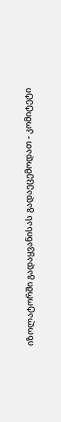იზოლატორში გადაყვანისას გადაეცემოდათ - კომიტეტი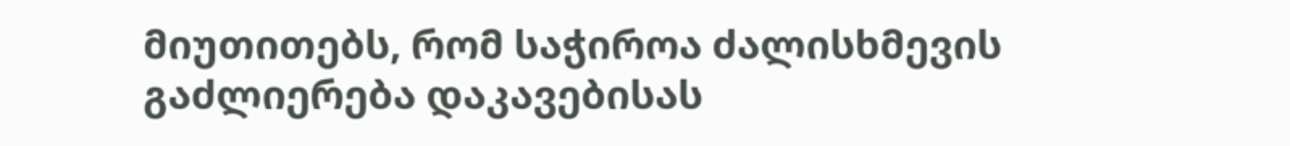მიუთითებს, რომ საჭიროა ძალისხმევის გაძლიერება დაკავებისას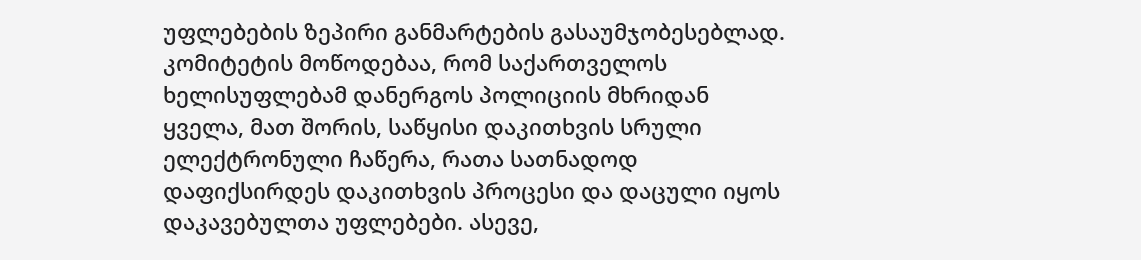უფლებების ზეპირი განმარტების გასაუმჯობესებლად.
კომიტეტის მოწოდებაა, რომ საქართველოს ხელისუფლებამ დანერგოს პოლიციის მხრიდან ყველა, მათ შორის, საწყისი დაკითხვის სრული ელექტრონული ჩაწერა, რათა სათნადოდ დაფიქსირდეს დაკითხვის პროცესი და დაცული იყოს დაკავებულთა უფლებები. ასევე,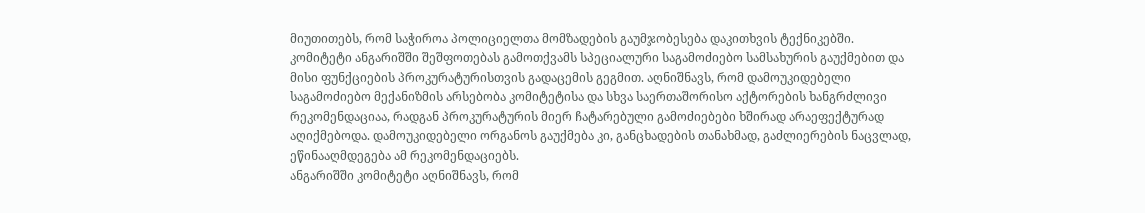მიუთითებს, რომ საჭიროა პოლიციელთა მომზადების გაუმჯობესება დაკითხვის ტექნიკებში.
კომიტეტი ანგარიშში შეშფოთებას გამოთქვამს სპეციალური საგამოძიებო სამსახურის გაუქმებით და მისი ფუნქციების პროკურატურისთვის გადაცემის გეგმით. აღნიშნავს, რომ დამოუკიდებელი საგამოძიებო მექანიზმის არსებობა კომიტეტისა და სხვა საერთაშორისო აქტორების ხანგრძლივი რეკომენდაციაა, რადგან პროკურატურის მიერ ჩატარებული გამოძიებები ხშირად არაეფექტურად აღიქმებოდა. დამოუკიდებელი ორგანოს გაუქმება კი, განცხადების თანახმად, გაძლიერების ნაცვლად, ეწინააღმდეგება ამ რეკომენდაციებს.
ანგარიშში კომიტეტი აღნიშნავს, რომ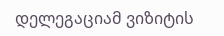დელეგაციამ ვიზიტის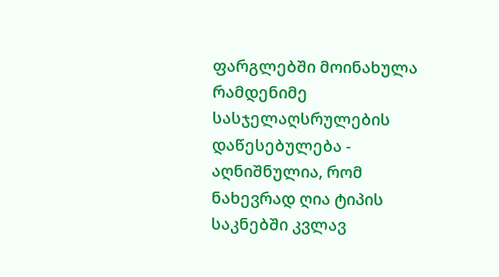ფარგლებში მოინახულა რამდენიმე სასჯელაღსრულების დაწესებულება - აღნიშნულია, რომ ნახევრად ღია ტიპის საკნებში კვლავ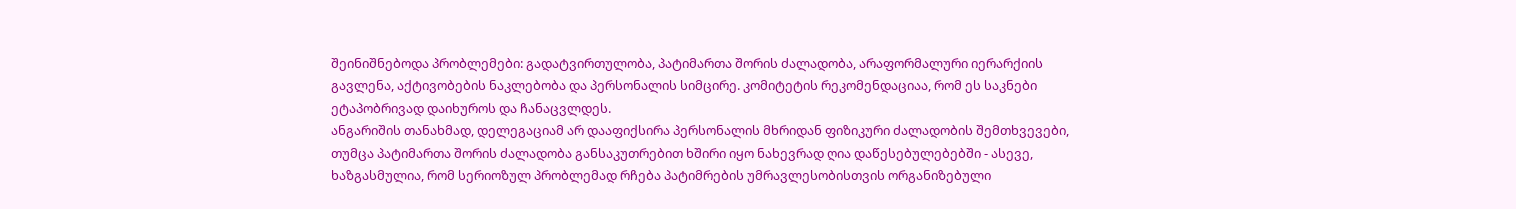შეინიშნებოდა პრობლემები: გადატვირთულობა, პატიმართა შორის ძალადობა, არაფორმალური იერარქიის გავლენა, აქტივობების ნაკლებობა და პერსონალის სიმცირე. კომიტეტის რეკომენდაციაა, რომ ეს საკნები ეტაპობრივად დაიხუროს და ჩანაცვლდეს.
ანგარიშის თანახმად, დელეგაციამ არ დააფიქსირა პერსონალის მხრიდან ფიზიკური ძალადობის შემთხვევები, თუმცა პატიმართა შორის ძალადობა განსაკუთრებით ხშირი იყო ნახევრად ღია დაწესებულებებში - ასევე, ხაზგასმულია, რომ სერიოზულ პრობლემად რჩება პატიმრების უმრავლესობისთვის ორგანიზებული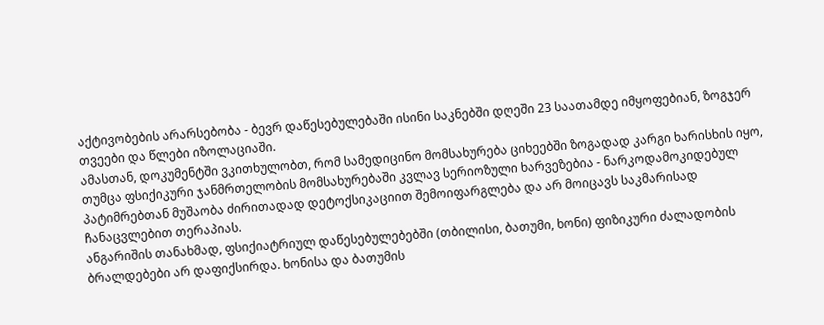აქტივობების არარსებობა - ბევრ დაწესებულებაში ისინი საკნებში დღეში 23 საათამდე იმყოფებიან, ზოგჯერ თვეები და წლები იზოლაციაში.
ამასთან, დოკუმენტში ვკითხულობთ, რომ სამედიცინო მომსახურება ციხეებში ზოგადად კარგი ხარისხის იყო, თუმცა ფსიქიკური ჯანმრთელობის მომსახურებაში კვლავ სერიოზული ხარვეზებია - ნარკოდამოკიდებულ პატიმრებთან მუშაობა ძირითადად დეტოქსიკაციით შემოიფარგლება და არ მოიცავს საკმარისად ჩანაცვლებით თერაპიას.
ანგარიშის თანახმად, ფსიქიატრიულ დაწესებულებებში (თბილისი, ბათუმი, ხონი) ფიზიკური ძალადობის ბრალდებები არ დაფიქსირდა. ხონისა და ბათუმის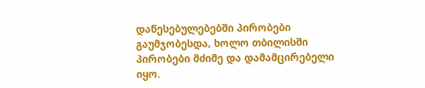დაწესებულებებში პირობები გაუმჯობესდა, ხოლო თბილისში პირობები მძიმე და დამამცირებელი იყო.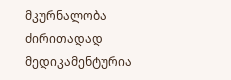მკურნალობა ძირითადად მედიკამენტურია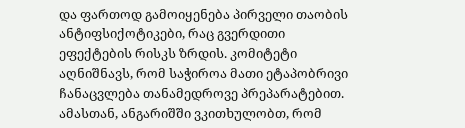და ფართოდ გამოიყენება პირველი თაობის ანტიფსიქოტიკები, რაც გვერდითი ეფექტების რისკს ზრდის. კომიტეტი აღნიშნავს, რომ საჭიროა მათი ეტაპობრივი ჩანაცვლება თანამედროვე პრეპარატებით.
ამასთან, ანგარიშში ვკითხულობთ, რომ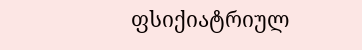ფსიქიატრიულ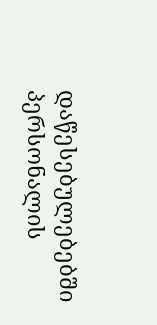დაწესებულებებში პერსონალის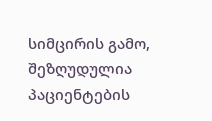სიმცირის გამო, შეზღუდულია პაციენტების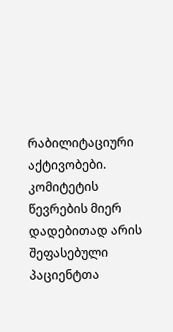რაბილიტაციური აქტივობები.
კომიტეტის წევრების მიერ დადებითად არის შეფასებული პაციენტთა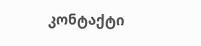კონტაქტი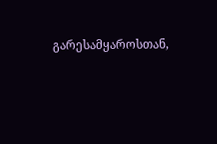გარესამყაროსთან,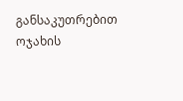განსაკუთრებით ოჯახის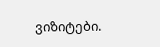ვიზიტები.